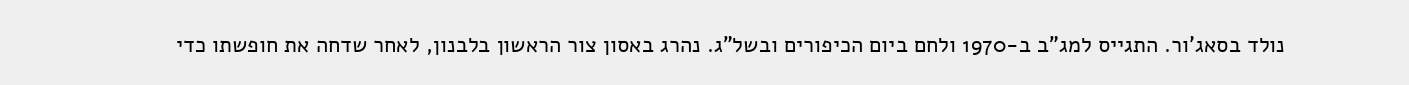נולד בסאג'ור. התגייס למג"ב ב-1970 ולחם ביום הכיפורים ובשל"ג. נהרג באסון צור הראשון בלבנון, לאחר שדחה את חופשתו כדי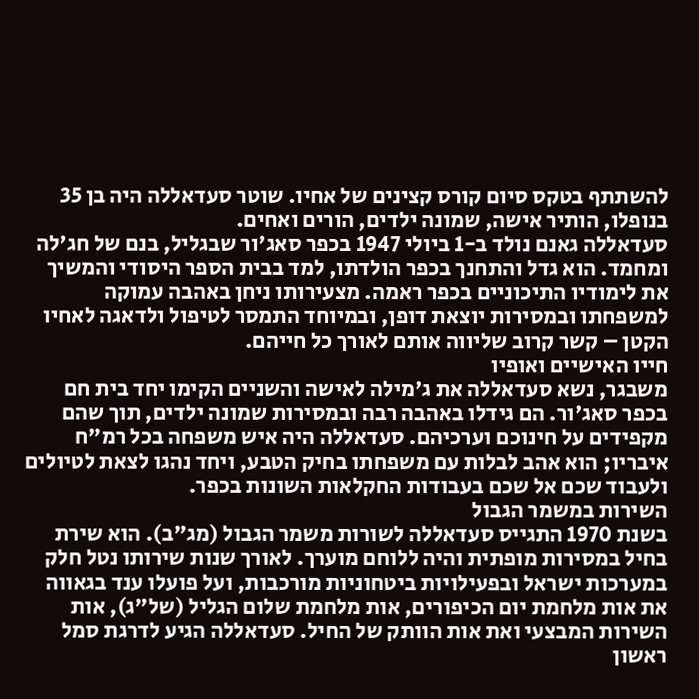להשתתף בטקס סיום קורס קצינים של אחיו. שוטר סעדאללה היה בן 35 בנופלו, הותיר אישה, שמונה ילדים, הורים ואחים.
סעדאללה גאנם נולד ב-1 ביולי 1947 בכפר סאג'ור שבגליל, בנם של חג'לה ומחמד. הוא גדל והתחנך בכפר הולדתו, למד בבית הספר היסודי והמשיך את לימודיו התיכוניים בכפר ראמה. מצעירותו ניחן באהבה עמוקה למשפחתו ובמסירות יוצאת דופן, ובמיוחד התמסר לטיפול ולדאגה לאחיו הקטן – קשר קרוב שליווה אותם לאורך כל חייהם.
חייו האישיים ואופיו
משבגר, נשא סעדאללה את ג'מילה לאישה והשניים הקימו יחד בית חם בכפר סאג'ור. הם גידלו באהבה רבה ובמסירות שמונה ילדים, תוך שהם מקפידים על חינוכם וערכיהם. סעדאללה היה איש משפחה בכל רמ"ח איבריו; הוא אהב לבלות עם משפחתו בחיק הטבע, ויחד נהגו לצאת לטיולים ולעבוד שכם אל שכם בעבודות החקלאות השונות בכפר.
השירות במשמר הגבול
בשנת 1970 התגייס סעדאללה לשורות משמר הגבול (מג"ב). הוא שירת בחיל במסירות מופתית והיה ללוחם מוערך. לאורך שנות שירותו נטל חלק במערכות ישראל ובפעילויות ביטחוניות מורכבות, ועל פועלו ענד בגאווה את אות מלחמת יום הכיפורים, אות מלחמת שלום הגליל (של"ג), אות השירות המבצעי ואת אות הוותק של החיל. סעדאללה הגיע לדרגת סמל ראשון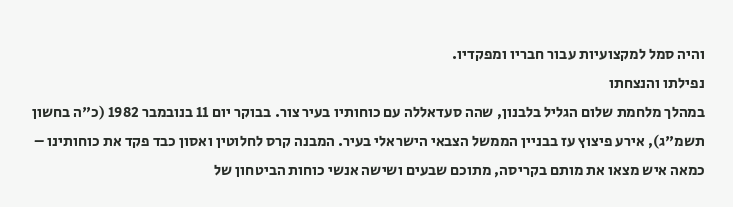והיה סמל למקצועיות עבור חבריו ומפקדיו.
נפילתו והנצחתו
במהלך מלחמת שלום הגליל בלבנון, שהה סעדאללה עם כוחותיו בעיר צור. בבוקר יום 11 בנובמבר 1982 (כ"ה בחשון תשמ"ג), אירע פיצוץ עז בבניין הממשל הצבאי הישראלי בעיר. המבנה קרס לחלוטין ואסון כבד פקד את כוחותינו – כמאה איש מצאו את מותם בקריסה, מתוכם שבעים ושישה אנשי כוחות הביטחון של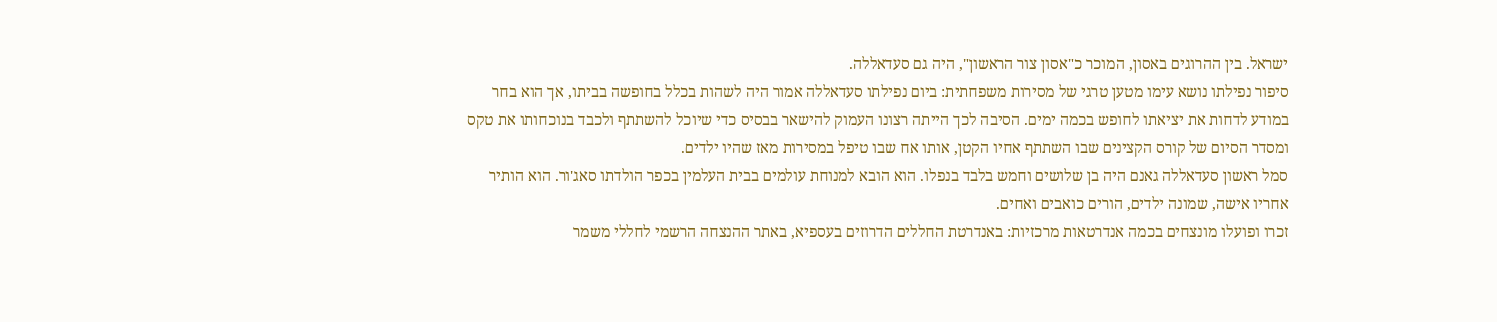ישראל. בין ההרוגים באסון, המוכר כ"אסון צור הראשון", היה גם סעדאללה.
סיפור נפילתו נושא עימו מטען טרגי של מסירות משפחתית: ביום נפילתו סעדאללה אמור היה לשהות בכלל בחופשה בביתו, אך הוא בחר במודע לדחות את יציאתו לחופש בכמה ימים. הסיבה לכך הייתה רצונו העמוק להישאר בבסיס כדי שיוכל להשתתף ולכבד בנוכחותו את טקס ומסדר הסיום של קורס הקצינים שבו השתתף אחיו הקטן, אותו אח שבו טיפל במסירות מאז שהיו ילדים.
סמל ראשון סעדאללה גאנם היה בן שלושים וחמש בלבד בנפלו. הוא הובא למנוחת עולמים בבית העלמין בכפר הולדתו סאג'ור. הוא הותיר אחריו אישה, שמונה ילדים, הורים כואבים ואחים.
זכרו ופועלו מונצחים בכמה אנדרטאות מרכזיות: באנדרטת החללים הדרוזים בעספיא, באתר ההנצחה הרשמי לחללי משמר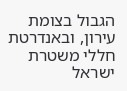הגבול בצומת עירון, ובאנדרטת חללי משטרת ישראל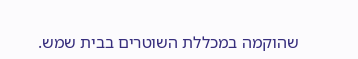שהוקמה במכללת השוטרים בבית שמש.